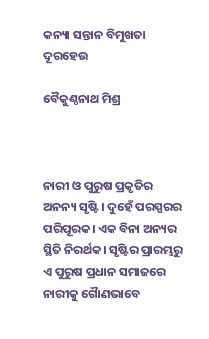କନ୍ୟା ସନ୍ତାନ ବିମୁଖତା ଦୂରହେଉ

ବୈକୁଣ୍ଠନାଥ ମିଶ୍ର



ନାରୀ ଓ ପୁରୁଷ ପ୍ରକୃତିର ଅନନ୍ୟ ସୃଷ୍ଟି। ଦୁହେଁ ପରସ୍ପରର ପରିପୂରକ। ଏକ ବିନା ଅନ୍ୟର ସ୍ଥିତି ନିରର୍ଥକ। ସୃଷ୍ଟିର ପ୍ରାରମ୍ଭରୁ ଏ ପୁରୁଷ ପ୍ରଧାନ ସମାଜରେ ନାରୀକୁ ଗୈାଣଭାବେ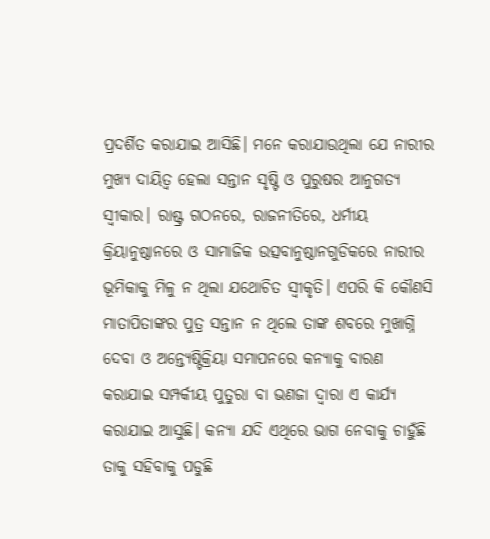ପ୍ରଦର୍ଶିତ କରାଯାଇ ଆସିଛି। ମନେ କରାଯାଉଥିଲା ଯେ ନାରୀର ମୁଖ୍ୟ ଦାୟିତ୍ୱ ହେଲା ସନ୍ତାନ ସୃଷ୍ଟି ଓ ପୁରୁଷର ଆନୁଗତ୍ୟ ସ୍ବୀକାର। ରାଷ୍ଟ୍ର ଗଠନରେ, ରାଜନୀତିରେ, ଧର୍ମୀୟ କ୍ରିୟାନୁଷ୍ଠାନରେ ଓ ସାମାଜିକ ଉତ୍ସବାନୁଷ୍ଠାନଗୁଡିକରେ ନାରୀର ଭୂମିକାକୁ ମିଳୁ ନ ଥିଲା ଯଥୋଚିତ ସ୍ବୀକୃତି। ଏପରି କି କୌଣସି ମାତାପିତାଙ୍କର ପୁତ୍ର ସନ୍ତାନ ନ ଥିଲେ ତାଙ୍କ ଶବରେ ମୁଖାଗ୍ନି ଦେବା ଓ ଅନ୍ତ୍ୟେଷ୍ଟିକ୍ରିୟା ସମାପନରେ କନ୍ୟାକୁ ବାରଣ କରାଯାଇ ସମ୍ପର୍କୀୟ ପୁତୁରା ବା ଭଣଜା ଦ୍ୱାରା ଏ କାର୍ଯ୍ୟ କରାଯାଇ ଆସୁଛି। କନ୍ୟା ଯଦି ଏଥିରେ ଭାଗ ନେବାକୁ ଚାହୁଁଛି ତାକୁ ସହିବାକୁ ପଡୁଛି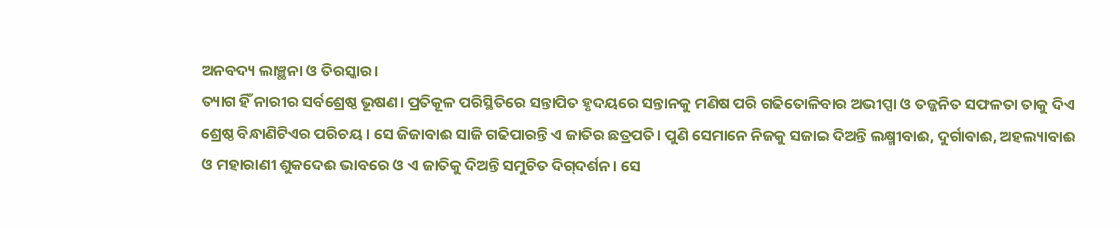ଅନବଦ୍ୟ ଲାଞ୍ଛନା ଓ ତିରସ୍କାର।
ତ୍ୟାଗ ହିଁ ନାରୀର ସର୍ବଶ୍ରେଷ୍ଠ ଭୂଷଣ। ପ୍ରତିକୂଳ ପରିସ୍ଥିତିରେ ସନ୍ତାପିତ ହୃଦୟରେ ସନ୍ତାନକୁ ମଣିଷ ପରି ଗଢିତୋଳିବାର ଅଭୀପ୍ସା ଓ ତଜ୍ଜନିତ ସଫଳତା ତାକୁ ଦିଏ ଶ୍ରେଷ୍ଠ ବିନ୍ଧାଣିଟିଏର ପରିଚୟ। ସେ ଜିଜାବାଈ ସାଜି ଗଢିପାରନ୍ତି ଏ ଜାତିର ଛତ୍ରପତି। ପୁଣି ସେମାନେ ନିଜକୁ ସଜାଇ ଦିଅନ୍ତି ଲକ୍ଷ୍ମୀବାଈ, ଦୁର୍ଗାବାଈ, ଅହଲ୍ୟାବାଈ ଓ ମହାରାଣୀ ଶୁକଦେଈ ଭାବରେ ଓ ଏ ଜାତିକୁ ଦିଅନ୍ତି ସମୁଚିତ ଦିଗ୍‌ଦର୍ଶନ। ସେ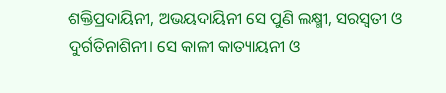ଶକ୍ତିପ୍ରଦାୟିନୀ, ଅଭୟଦାୟିନୀ ସେ ପୁଣି ଲକ୍ଷ୍ମୀ, ସରସ୍ବତୀ ଓ ଦୁର୍ଗତିନାଶିନୀ। ସେ କାଳୀ କାତ୍ୟାୟନୀ ଓ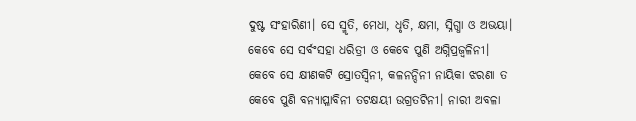ଦୁଷ୍ଟ ସଂହାରିଣୀ। ସେ ସ୍ମୃତି, ମେଧା, ଧୃତି, କ୍ଷମା, ସ୍ନିଗ୍ଧା ଓ ଅଭୟା। କେବେ ସେ ସର୍ବଂସହା ଧରିତ୍ରୀ ଓ କେବେ ପୁଣି ଅଗ୍ନିପ୍ରଜ୍ୱଳିନୀ। କେବେ ସେ କ୍ଷୀଣକଟି ସ୍ରୋତସ୍ବିନୀ, କଳନନ୍ଦିନୀ ନାୟିକା ଝରଣା ତ କେବେ ପୁଣି ବନ୍ୟାପ୍ଳାବିନୀ ତଟକ୍ଷୟୀ ଉଗ୍ରତଟିନୀ। ନାରୀ ଅବଳା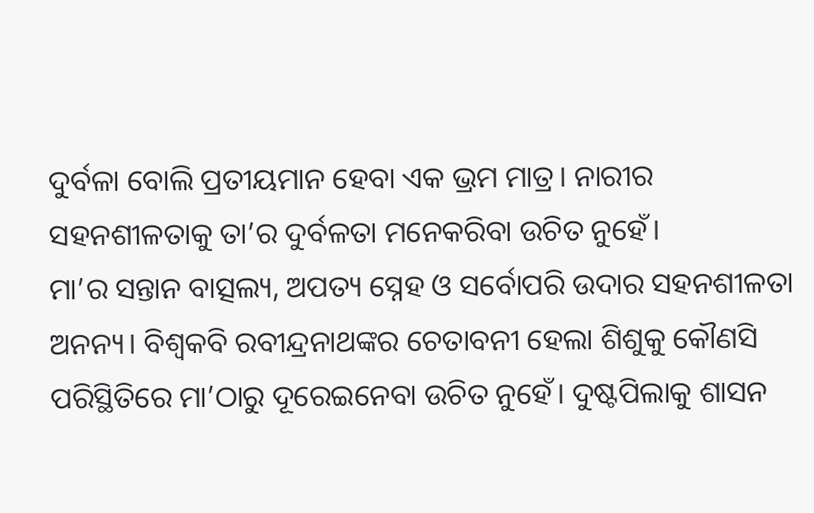ଦୁର୍ବଳା ବୋଲି ପ୍ରତୀୟମାନ ହେବା ଏକ ଭ୍ରମ ମାତ୍ର। ନାରୀର ସହନଶୀଳତାକୁ ତା’ର ଦୁର୍ବଳତା ମନେକରିବା ଉଚିତ ନୁହେଁ।
ମା’ର ସନ୍ତାନ ବାତ୍ସଲ୍ୟ, ଅପତ୍ୟ ସ୍ନେହ ଓ ସର୍ବୋପରି ଉଦାର ସହନଶୀଳତା ଅନନ୍ୟ। ବିଶ୍ୱକବି ରବୀନ୍ଦ୍ରନାଥଙ୍କର ଚେତାବନୀ ହେଲା ଶିଶୁକୁ କୌଣସି ପରିସ୍ଥିତିରେ ମା’ଠାରୁ ଦୂରେଇନେବା ଉଚିତ ନୁହେଁ। ଦୁଷ୍ଟପିଲାକୁ ଶାସନ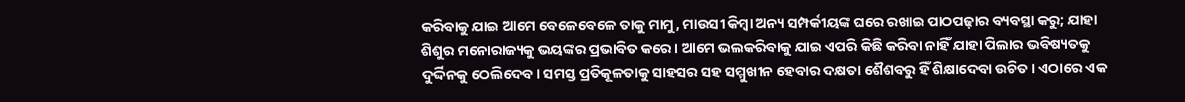କରିବାକୁ ଯାଇ ଆମେ ବେଳେବେଳେ ତାକୁ ମାମୁ, ମାଉସୀ କିମ୍ବା ଅନ୍ୟ ସମ୍ପର୍କୀୟଙ୍କ ଘରେ ରଖାଇ ପାଠପଢ଼ାର ବ୍ୟବସ୍ଥା କରୁ; ଯାହା ଶିଶୁର ମନୋରାଜ୍ୟକୁ ଭୟଙ୍କର ପ୍ରଭାବିତ କରେ। ଆମେ ଭଲକରିବାକୁ ଯାଇ ଏପରି କିଛି କରିବା ନାହିଁ ଯାହା ପିଲାର ଭବିଷ୍ୟତକୁ ଦୁର୍ଦ୍ଦିନକୁ ଠେଲିଦେବ। ସମସ୍ତ ପ୍ରତିକୂଳତାକୁ ସାହସର ସହ ସମ୍ମୁଖୀନ ହେବାର ଦକ୍ଷତା ଶୈଶବରୁ ହିଁ ଶିକ୍ଷାଦେବା ଉଚିତ। ଏଠାରେ ଏକ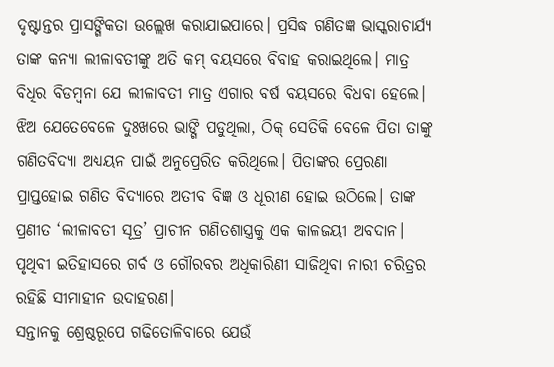ଦୃଷ୍ଟାନ୍ତର ପ୍ରାସଙ୍ଗିକତା ଉଲ୍ଲେଖ କରାଯାଇପାରେ। ପ୍ରସିଦ୍ଧ ଗଣିତଜ୍ଞ ଭାସ୍କରାଚାର୍ଯ୍ୟ ତାଙ୍କ କନ୍ୟା ଲୀଳାବତୀଙ୍କୁ ଅତି କମ୍‌ ବୟସରେ ବିବାହ କରାଇଥିଲେ। ମାତ୍ର ବିଧିର ବିଡମ୍ବନା ଯେ ଲୀଳାବତୀ ମାତ୍ର ଏଗାର ବର୍ଷ ବୟସରେ ବିଧବା ହେଲେ। ଝିଅ ଯେତେବେଳେ ଦୁଃଖରେ ଭାଙ୍ଗି ପଡୁଥିଲା, ଠିକ୍‌ ସେତିକି ବେଳେ ପିତା ତାଙ୍କୁ ଗଣିତବିଦ୍ୟା ଅଧ୍ୟୟନ ପାଇଁ ଅନୁପ୍ରେରିତ କରିଥିଲେ। ପିତାଙ୍କର ପ୍ରେରଣା ପ୍ରାପ୍ତହୋଇ ଗଣିତ ବିଦ୍ୟାରେ ଅତୀବ ବିଜ୍ଞ ଓ ଧୂରୀଣ ହୋଇ ଉଠିଲେ। ତାଙ୍କ ପ୍ରଣୀତ ‘ଲୀଳାବତୀ ସୂତ୍ର’ ପ୍ରାଚୀନ ଗଣିତଶାସ୍ତ୍ରକୁ ଏକ କାଳଜୟୀ ଅବଦାନ। ପୃଥିବୀ ଇତିହାସରେ ଗର୍ବ ଓ ଗୌରବର ଅଧିକାରିଣୀ ସାଜିଥିବା ନାରୀ ଚରିତ୍ରର ରହିଛି ସୀମାହୀନ ଉଦାହରଣ।
ସନ୍ତାନକୁ ଶ୍ରେଷ୍ଠରୂପେ ଗଢିତୋଳିବାରେ ଯେଉଁ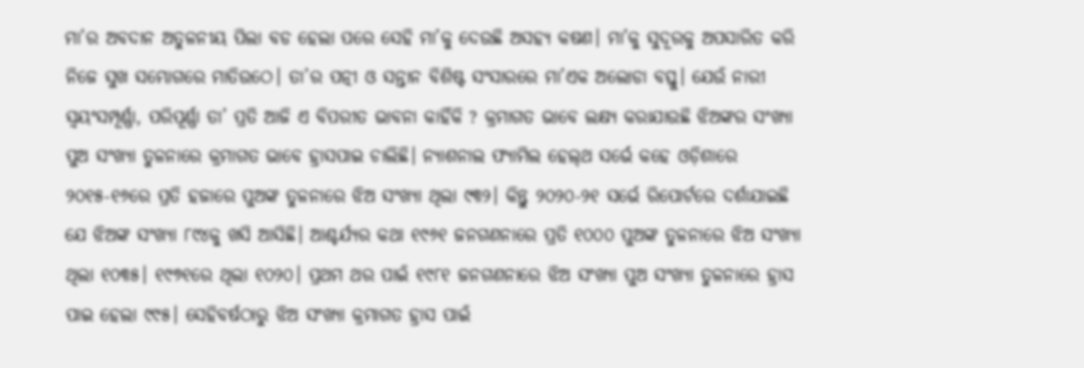ମା’ର ଅବଦାନ ଅତୁଳନୀୟ ପିଲା ବଡ ହେଲା ପରେ ସେହି ମା’କୁ ଦେଉଛି ଅସହ୍ୟ କଷଣ। ମା’କୁ ସୁଦୂରକୁ ଅପସାରିତ କରି ନିଜେ ସୁଖ ସମ୍ଭୋଗରେ ମାତିଉଠେ। ତା’ର ପତ୍ନୀ ଓ ସନ୍ତାନ ବିଶିଷ୍ଟ ସଂସାରରେ ମା’ଏକ ଅଲୋଡା ବସ୍ତୁ। ଯେଉଁ ନାରୀ ସ୍ବୟଂସମ୍ପୂର୍ଣ୍ଣା, ପରିପୂର୍ଣ୍ଣା ତା’ ପ୍ରତି ଆଜି ଏ ବିପରୀତ ଭାବନା କାହିଁକି ? କ୍ରମାଗତ ଭାବେ ଲକ୍ଷ୍ୟ କରାଯାଉଛି ଝିଅଙ୍କର ସଂଖ୍ୟା ପୁଅ ସଂଖ୍ୟା ତୁଳନାରେ କ୍ରମାଗତ ଭାବେ ହ୍ରାସପାଇ ଚାଲିଛି। ନ୍ୟାଶନାଲ ଫ୍ୟାମିଲ ହେଲ୍‌ଥ ସର୍ଭେ କହେ ଓଡ଼ିଶାରେ ୨୦୧୫-୧୬ରେ ପ୍ରତି ହଜାରେ ପୁଅଙ୍କ ତୁଳନାରେ ଝିଅ ସଂଖ୍ୟା ଥିଲା ୯୩୨। କିନ୍ତୁ ୨୦୨୦-୨୧ ସର୍ଭେ ରିପୋର୍ଟରେ ଦର୍ଶାଯାଇଛି ଯେ ଝିଅଙ୍କ ସଂଖ୍ୟା ୮୯୪କୁ ଖସି ଆସିଛି। ଆଶ୍ଚର୍ଯ୍ୟର କଥା ୧୯୬୧ ଜନଗଣନାରେ ପ୍ରତି ୧୦୦୦ ପୁଅଙ୍କ ତୁଳନାରେ ଝିଅ ସଂଖ୍ୟା ଥିଲା ୧୦୩୫। ୧୯୭୧ରେ ଥିଲା ୧୦୨୦। ପ୍ରଥମ ଥର ପାଇଁ ୧୯୮୧ ଜନଗଣନାରେ ଝିଅ ସଂଖ୍ୟା ପୁଅ ସଂଖ୍ୟା ତୁଳନାରେ ହ୍ରାସ ପାଇ ହେଲା ୯୯୫। ସେହିବର୍ଷଠାରୁ ଝିଅ ସଂଖ୍ୟା କ୍ରମାଗତ ହ୍ରାସ ପାଇଁ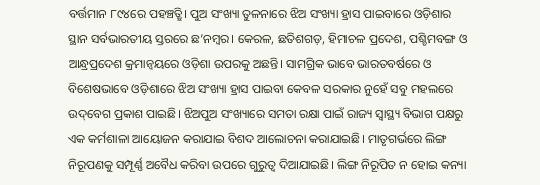ବର୍ତ୍ତମାନ ୮୯୪ରେ ପହଞ୍ଚତ୍ଛି। ପୁଅ ସଂଖ୍ୟା ତୁଳନାରେ ଝିଅ ସଂଖ୍ୟା ହ୍ରାସ ପାଇବାରେ ଓଡ଼ିଶାର ସ୍ଥାନ ସର୍ବଭାରତୀୟ ସ୍ତରରେ ଛ’ନମ୍ବର। କେରଳ, ଛତିଶଗଡ଼, ହିମାଚଳ ପ୍ରଦେଶ, ପଶ୍ଚିମବଙ୍ଗ ଓ ଆନ୍ଧ୍ରପ୍ରଦେଶ କ୍ରମାନ୍ବୟରେ ଓଡ଼ିଶା ଉପରକୁ ଅଛନ୍ତି। ସାମଗ୍ରିକ ଭାବେ ଭାରତବର୍ଷରେ ଓ ବିଶେଷଭାବେ ଓଡ଼ିଶାରେ ଝିଅ ସଂଖ୍ୟା ହ୍ରାସ ପାଇବା କେବଳ ସରକାର ନୁହେଁ ସବୁ ମହଲରେ ଉଦ୍‌ବେଗ ପ୍ରକାଶ ପାଇଛି। ଝିଅପୁଅ ସଂଖ୍ୟାରେ ସମତା ରକ୍ଷା ପାଇଁ ରାଜ୍ୟ ସ୍ବାସ୍ଥ୍ୟ ବିଭାଗ ପକ୍ଷରୁ ଏକ କର୍ମଶାଳା ଆୟୋଜନ କରାଯାଇ ବିଶଦ ଆଲୋଚନା କରାଯାଇଛି। ମାତୃଗର୍ଭରେ ଲିଙ୍ଗ ନିରୂପଣକୁ ସମ୍ପୂର୍ଣ୍ଣ ଅବୈଧ କରିବା ଉପରେ ଗୁରୁତ୍ୱ ଦିଆଯାଇଛି। ଲିଙ୍ଗ ନିରୂପିତ ନ ହୋଇ କନ୍ୟା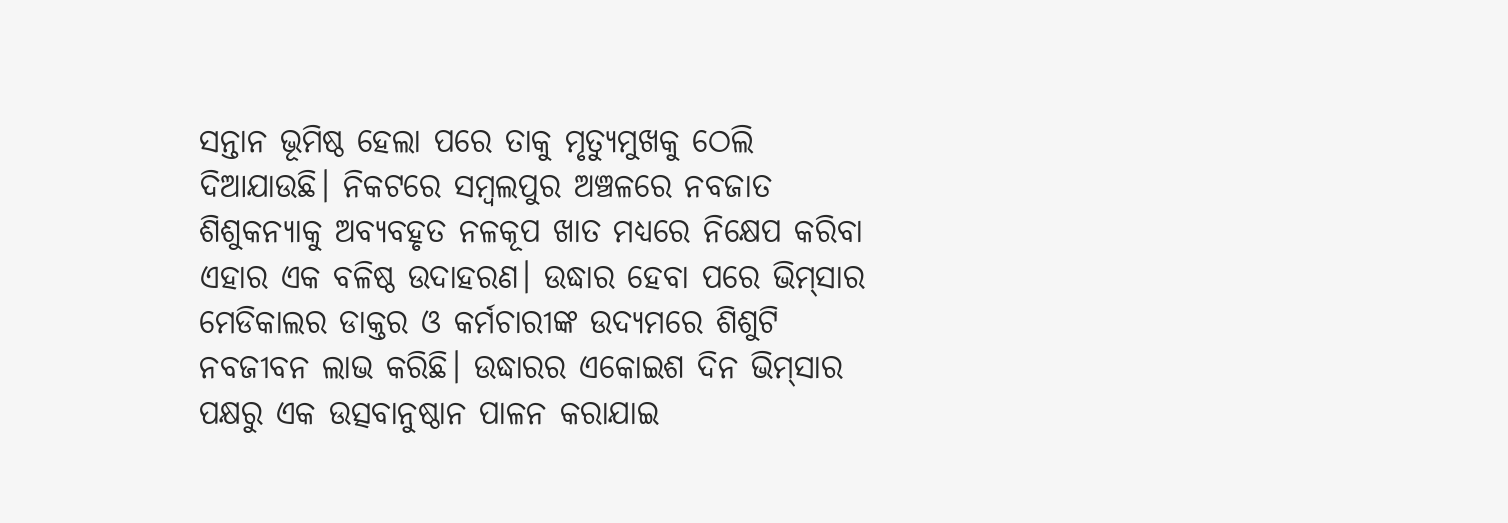ସନ୍ତାନ ଭୂମିଷ୍ଠ ହେଲା ପରେ ତାକୁ ମୃତ୍ୟୁମୁଖକୁ ଠେଲି ଦିଆଯାଉଛି। ନିକଟରେ ସମ୍ବଲପୁର ଅଞ୍ଚଳରେ ନବଜାତ ଶିଶୁକନ୍ୟାକୁ ଅବ୍ୟବହୃତ ନଳକୂପ ଖାତ ମଧ୍ୟରେ ନିକ୍ଷେପ କରିବା ଏହାର ଏକ ବଳିଷ୍ଠ ଉଦାହରଣ। ଉଦ୍ଧାର ହେବା ପରେ ଭିମ୍‌ସାର ମେଡିକାଲର ଡାକ୍ତର ଓ କର୍ମଚାରୀଙ୍କ ଉଦ୍ୟମରେ ଶିଶୁଟି ନବଜୀବନ ଲାଭ କରିଛି। ଉଦ୍ଧାରର ଏକୋଇଶ ଦିନ ଭିମ୍‌ସାର ପକ୍ଷରୁ ଏକ ଉତ୍ସବାନୁଷ୍ଠାନ ପାଳନ କରାଯାଇ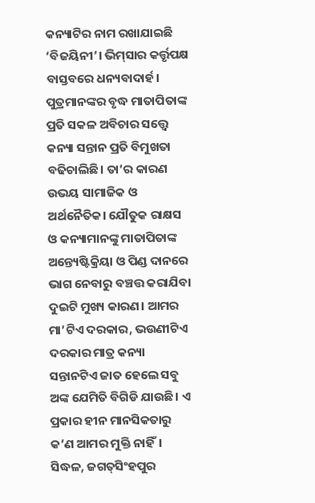କନ୍ୟାଟିର ନାମ ରଖାଯାଇଛି ‘ବିଜୟିନୀ’। ଭିମ୍‌ସାର କର୍ତ୍ତୃପକ୍ଷ ବାସ୍ତବରେ ଧନ୍ୟବାଦାର୍ହ।
ପୁତ୍ରମାନଙ୍କର ବୃଦ୍ଧ ମାତାପିତାଙ୍କ ପ୍ରତି ସକଳ ଅବିଚାର ସତ୍ତ୍ୱେ କନ୍ୟା ସନ୍ତାନ ପ୍ରତି ବିମୁଖତା ବଢିଚାଲିଛି। ତା’ର କାରଣ ଉଭୟ ସାମାଜିକ ଓ ଅର୍ଥନୈତିକ। ଯୌତୁକ ରାକ୍ଷସ ଓ କନ୍ୟାମାନଙ୍କୁ ମାତାପିତାଙ୍କ ଅନ୍ତ୍ୟେଷ୍ଟିକ୍ରିୟା ଓ ପିଣ୍ଡ ଦାନରେ ଭାଗ ନେବାରୁ ବଞ୍ଚତ୍ତ କରାଯିବା ଦୁଇଟି ମୁଖ୍ୟ କାରଣ। ଆମର ମା’ଟିଏ ଦରକାର, ଭଉଣୀଟିଏ ଦରକାର ମାତ୍ର କନ୍ୟା ସନ୍ତାନଟିଏ ଜାତ ହେଲେ ସବୁ ଅଙ୍କ ଯେମିତି ବିଗିଡି ଯାଉଛି। ଏ ପ୍ରକାର ହୀନ ମାନସିକତାରୁ କ’ଣ ଆମର ମୁକ୍ତି ନାହିଁ।
ସିଦ୍ଧଳ, ଜଗତ୍‌ସିଂହପୁର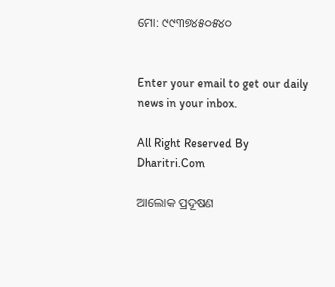ମୋ: ୯୯୩୭୪୫୦୫୪୦


Enter your email to get our daily news in your inbox.

All Right Reserved By Dharitri.Com

ଆଲୋକ ପ୍ରଦୂଷଣ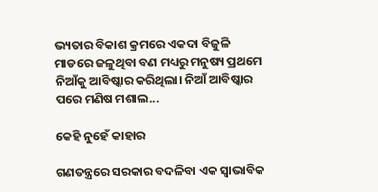ଭ୍ୟତାର ବିକାଶ କ୍ରମରେ ଏକଦା ବିଜୁଳି ମାଡରେ ଜଳୁଥିବା ବଣ ମଧ୍ୟରୁ ମନୁଷ୍ୟ ପ୍ରଥମେ ନିଆଁକୁ ଆବିଷ୍କାର କରିଥିଲା। ନିଆଁ ଆବିଷ୍କାର ପରେ ମଣିଷ ମଶାଲ...

କେହି ନୁହେଁ କାହାର

ଗଣତନ୍ତ୍ରରେ ସରକାର ବଦଳିବା ଏକ ସ୍ବାଭାବିକ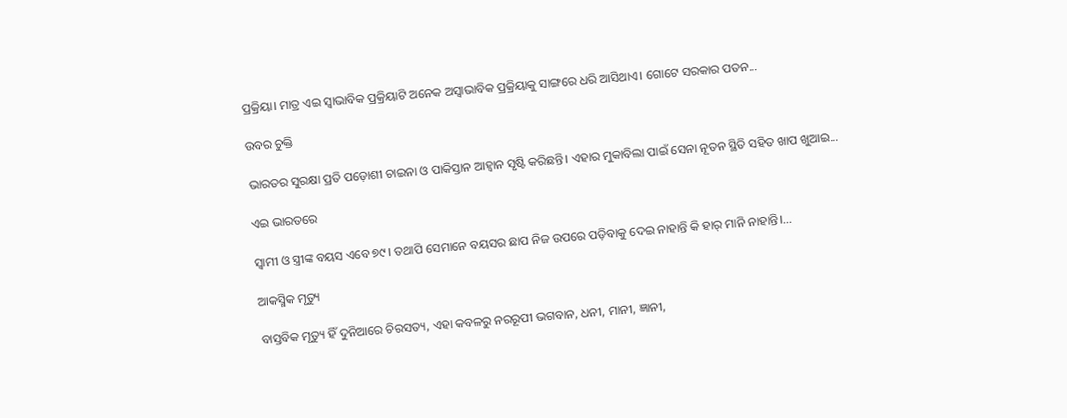ପ୍ରକ୍ରିୟା। ମାତ୍ର ଏଇ ସ୍ବାଭାବିକ ପ୍ରକ୍ରିୟାଟି ଅନେକ ଅସ୍ବାଭାବିକ ପ୍ରକ୍ରିୟାକୁ ସାଙ୍ଗରେ ଧରି ଆସିଥାଏ। ଗୋଟେ ସରକାର ପତନ...

ଉବର ଚୁକ୍ତି

ଭାରତର ସୁରକ୍ଷା ପ୍ରତି ପଡ଼ୋଶୀ ଚାଇନା ଓ ପାକିସ୍ତାନ ଆହ୍ବାନ ସୃଷ୍ଟି କରିଛନ୍ତି। ଏହାର ମୁକାବିଲା ପାଇଁ ସେନା ନୂତନ ସ୍ଥିତି ସହିତ ଖାପ ଖୁଆଇ...

ଏଇ ଭାରତରେ

ସ୍ବାମୀ ଓ ସ୍ତ୍ରୀଙ୍କ ବୟସ ଏବେ ୭୯। ତଥାପି ସେମାନେ ବୟସର ଛାପ ନିଜ ଉପରେ ପଡ଼ିବାକୁ ଦେଇ ନାହାନ୍ତି କି ହାର୍‌ ମାନି ନାହାନ୍ତି।...

ଆକସ୍ମିକ ମୃତ୍ୟୁ

ବାସ୍ତବିକ ମୃତ୍ୟୁ ହିଁ ଦୁନିଆରେ ଚିରସତ୍ୟ, ଏହା କବଳରୁ ନରରୂପୀ ଭଗବାନ, ଧନୀ, ମାନୀ, ଜ୍ଞାନୀ,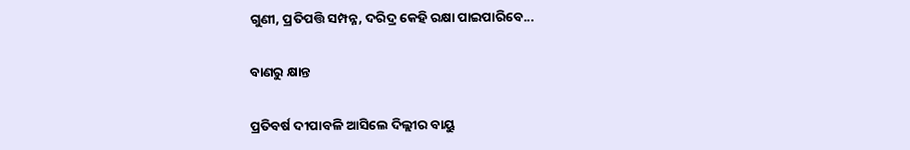ଗୁଣୀ, ପ୍ରତିପତ୍ତି ସମ୍ପନ୍ନ, ଦରିଦ୍ର କେହି ରକ୍ଷା ପାଇପାରିବେ...

ବାଣରୁ କ୍ଷାନ୍ତ

ପ୍ରତିବର୍ଷ ଦୀପାବଳି ଆସିଲେ ଦିଲ୍ଲୀର ବାୟୁ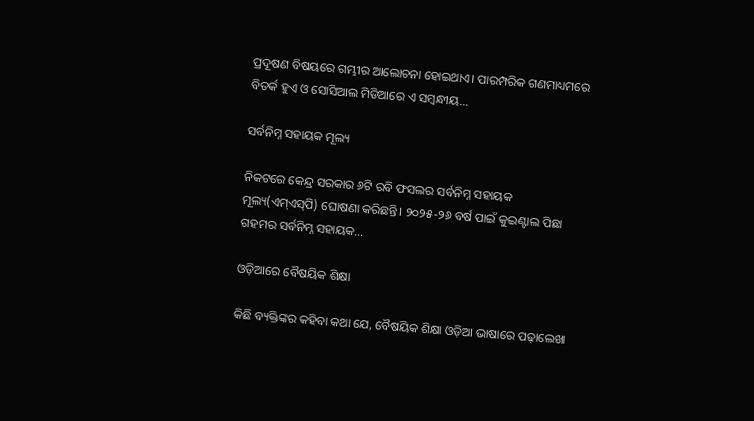ପ୍ରଦୂଷଣ ବିଷୟରେ ଗମ୍ଭୀର ଆଲୋଚନା ହୋଇଥାଏ। ପାରମ୍ପରିକ ଗଣମାଧ୍ୟମରେ ବିତର୍କ ହୁଏ ଓ ସୋସିଆଲ ମିଡିଆରେ ଏ ସମ୍ବନ୍ଧୀୟ...

ସର୍ବନିମ୍ନ ସହାୟକ ମୂଲ୍ୟ

ନିକଟରେ କେନ୍ଦ୍ର ସରକାର ୬ଟି ରବି ଫସଲର ସର୍ବନିମ୍ନ ସହାୟକ ମୂଲ୍ୟ(ଏମ୍‌ଏସ୍‌ପି) ଘୋଷଣା କରିଛନ୍ତି। ୨୦୨୫-୨୬ ବର୍ଷ ପାଇଁ କୁଇଣ୍ଟାଲ ପିଛା ଗହମର ସର୍ବନିମ୍ନ ସହାୟକ...

ଓଡ଼ିଆରେ ବୈଷୟିକ ଶିକ୍ଷା

କିଛି ବ୍ୟକ୍ତିଙ୍କର କହିବା କଥା ଯେ, ବୈଷୟିକ ଶିକ୍ଷା ଓଡ଼ିଆ ଭାଷାରେ ପଢ଼ାଲେଖା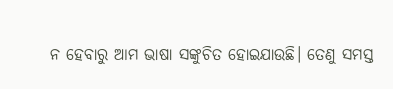ନ ହେବାରୁ ଆମ ଭାଷା ସଙ୍କୁଚିତ ହୋଇଯାଉଛି। ତେଣୁ ସମସ୍ତ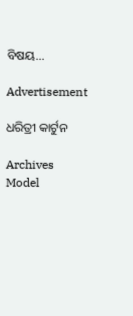ବିଷୟ...

Advertisement

ଧରିତ୍ରୀ କାର୍ଟୁନ

Archives
Model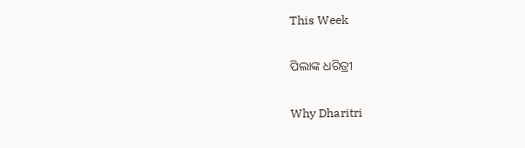This Week

ପିଲାଙ୍କ ଧରିତ୍ରୀ

Why Dharitri